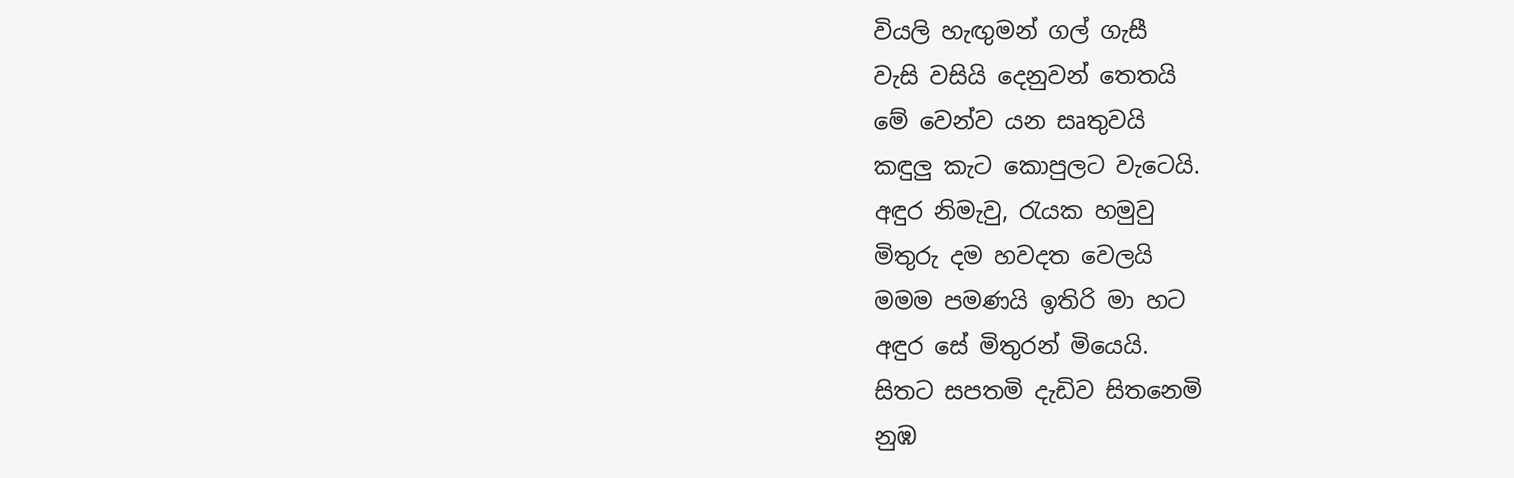වියලි හැඟුමන් ගල් ගැසී
වැසි වසියි දෙනුවන් තෙතයි
මේ වෙන්ව යන සෘතුවයි
කඳුලු කැට කොපුලට වැටෙයි.
අඳුර නිමැවු, රැයක හමුවු
මිතුරු දම හවදත වෙලයි
මමම පමණයි ඉතිරි මා හට
අඳුර සේ මිතුරන් මියෙයි.
සිතට සපතමි දැඩිව සිතනෙමි
නුඹ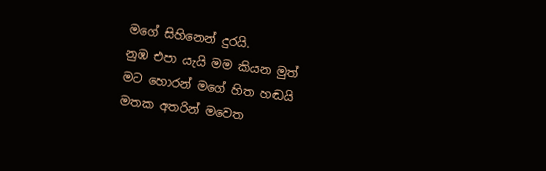මගේ සිහිනෙන් දුරයි.
නුඹ එපා යැයි මම කියන මුත්
මට හොරන් මගේ හිත හඬයි
මතක අතරින් මවෙත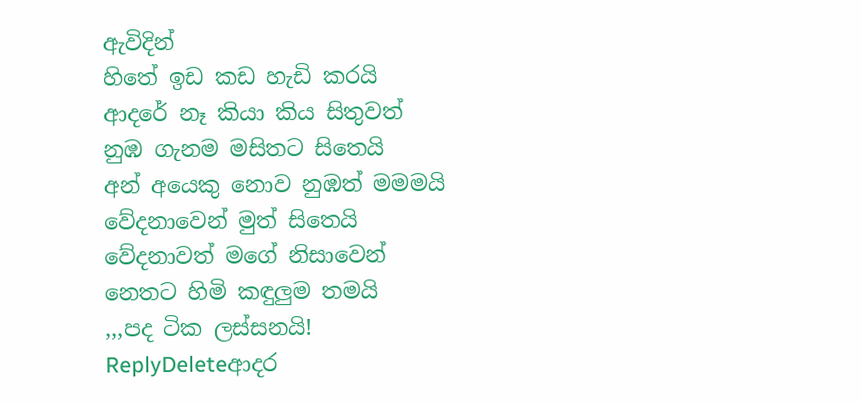ඇවිදින්
හිතේ ඉඩ කඩ හැඩි කරයි
ආදරේ නෑ කියා කිය සිතුවත්
නුඹ ගැනම මසිතට සිතෙයි
අන් අයෙකු නොව නුඹත් මමමයි
වේදනාවෙන් මුත් සිතෙයි
වේදනාවත් මගේ නිසාවෙන්
නෙතට හිමි කඳුලුම තමයි
,,,පද ටික ලස්සනයි!
ReplyDeleteආදර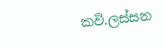කවි.ලස්සන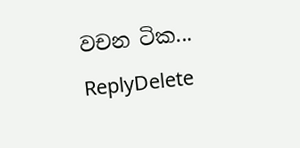වචන ටික...
ReplyDelete